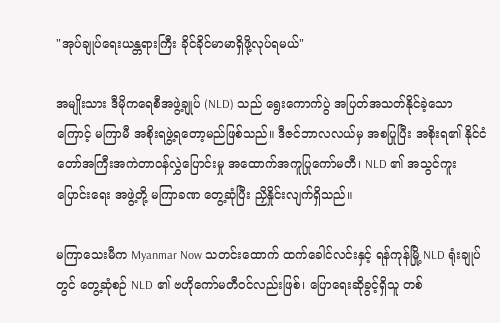"အုပ်ချုပ်ရေးယန္တရားကြီး ခိုင်ခိုင်မာမာရှိဖို့လုပ်ရမယ်"

အမျိုးသား ဒီမိုကရေစီအဖွဲ့ချုပ် (NLD) သည် ရွေးကောက်ပွဲ အပြတ်အသတ်နိုင်ခဲ့သောကြောင့် မကြာမီ အစိုးရဖွဲ့ရတော့မည်ဖြစ်သည်။ ဒီဇင်ဘာလလယ်မှ အစပြုပြီး အစိုးရ၏ နိုင်ငံတော်အကြီးအကဲတာဝန်လွှဲပြောင်းမှု အထောက်အကူပြုကော်မတီ၊ NLD ၏ အသွင်ကူးပြောင်းရေး အဖွဲ့တို့ မကြာခဏ တွေ့ဆုံပြီး ညှိနှိုင်းလျက်ရှိသည်။

မကြာသေးမီက Myanmar Now သတင်းထောက် ထက်ခေါင်လင်းနှင့် ရန်ကုန်မြို့ NLD ရုံးချုပ်တွင် တွေ့ဆုံစဉ် NLD ၏ ဗဟိုကော်မတီဝင်လည်းဖြစ်၊ ပြောရေးဆိုခွင့်ရှိသူ တစ်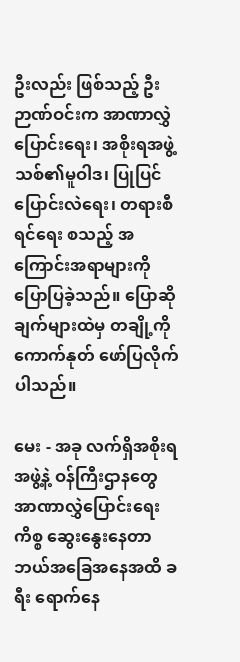ဦးလည်း ဖြစ်သည့် ဦးဉာဏ်ဝင်းက အာဏာလွှဲပြောင်းရေး၊ အစိုးရအဖွဲ့သစ်၏မူဝါဒ၊ ပြုပြင်ပြောင်းလဲရေး၊ တရားစီရင်ရေး စသည့် အကြောင်းအရာများကို ပြောပြခဲ့သည်။ ပြောဆိုချက်များထဲမှ တချို့ကို ကောက်နုတ် ဖော်ပြလိုက်ပါသည်။

မေး - အခု လက်ရှိအစိုးရအဖွဲ့နဲ့ ဝန်ကြီးဌာနတွေ အာဏာလွှဲပြောင်းရေးကိစ္စ ဆွေးနွေးနေတာ ဘယ်အခြေအနေအထိ ခရီး ရောက်နေ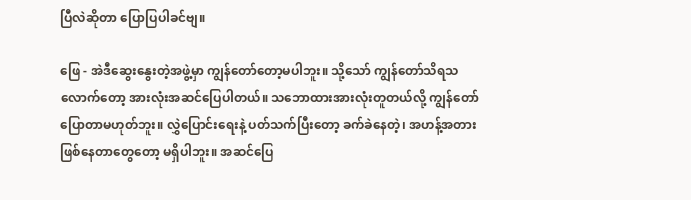ပြီလဲဆိုတာ ပြောပြပါခင်ဗျ။

ဖြေ - အဲဒီဆွေးနွေးတဲ့အဖွဲ့မှာ ကျွန်တော်တော့မပါဘူး။ သို့သော် ကျွန်တော်သိရသလောက်တော့ အားလုံးအဆင်ပြေပါတယ်။ သဘောထားအားလုံးတူတယ်လို့ ကျွန်တော်ပြောတာမဟုတ်ဘူး။ လွှဲပြောင်းရေးနဲ့ ပတ်သက်ပြီးတော့ ခက်ခဲနေတဲ့၊ အဟန့်အတားဖြစ်နေတာတွေတော့ မရှိပါဘူး။ အဆင်ပြေ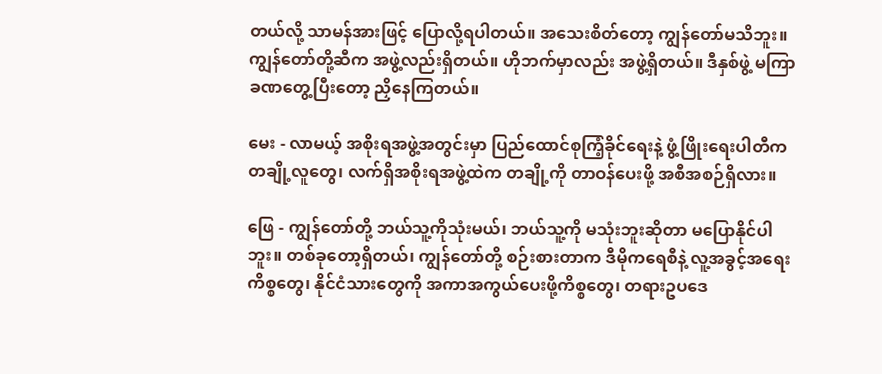တယ်လို့ သာမန်အားဖြင့် ပြောလို့ရပါတယ်။ အသေးစိတ်တော့ ကျွန်တော်မသိဘူး။ ကျွန်တော်တို့ဆီက အဖွဲ့လည်းရှိတယ်။ ဟိုဘက်မှာလည်း အဖွဲ့ရှိတယ်။ ဒီနှစ်ဖွဲ့ မကြာခဏတွေ့ပြီးတော့ ညှိနေကြတယ်။

မေး - လာမယ့် အစိုးရအဖွဲ့အတွင်းမှာ ပြည်ထောင်စုကြံ့ခိုင်ရေးနဲ့ ဖွံ့ဖြိုးရေးပါတီက တချို့လူတွေ၊ လက်ရှိအစိုးရအဖွဲ့ထဲက တချို့ကို တာဝန်ပေးဖို့ အစီအစဉ်ရှိလား။

ဖြေ - ကျွန်တော်တို့ ဘယ်သူ့ကိုသုံးမယ်၊ ဘယ်သူ့ကို မသုံးဘူးဆိုတာ မပြောနိုင်ပါဘူး။ တစ်ခုတော့ရှိတယ်၊ ကျွန်တော်တို့ စဉ်းစားတာက ဒီမိုကရေစီနဲ့ လူ့အခွင့်အရေးကိစ္စတွေ၊ နိုင်ငံသားတွေကို အကာအကွယ်ပေးဖို့ကိစ္စတွေ၊ တရားဥပဒေ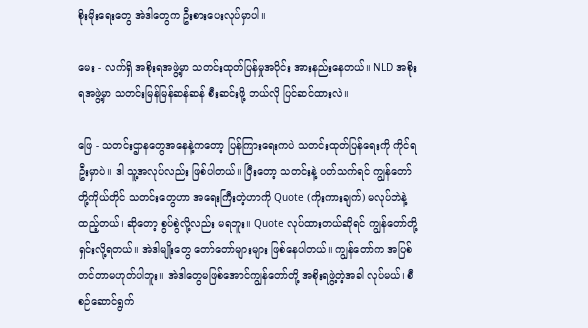စိုးမိုးရေးတွေ အဲဒါတွေက ဦးစားပေးလုပ်မှာပါ။

မေး - လက်ရှိ အစိုးရအဖွဲ့မှာ သတင်းထုတ်ပြန်မှုအပိုင်း အားနည်းနေတယ်။ NLD အစိုးရအဖွဲ့မှာ သတင်းမြန်မြန်ဆန်ဆန် စီးဆင်းဖို့ ဘယ်လို ပြင်ဆင်ထားလဲ။

ဖြေ - သတင်းဌာနတွေအနေနဲ့ကတော့ ပြန်ကြားရေးကပဲ သတင်းထုတ်ပြန်ရေးကို ကိုင်ရဦးမှာပဲ။ ဒါ သူ့အလုပ်လည်း ဖြစ်ပါတယ်။ ပြီးတော့ သတင်းနဲ့ ပတ်သက်ရင် ကျွန်တော်တို့ကိုယ်တိုင် သတင်းတွေဟာ အရေးကြီးတဲ့ဟာကို Quote (ကိုးကားချက်) မလုပ်ဘဲနဲ့ ထည့်တယ်၊ ဆိုတော့ စွပ်စွဲလို့လည်း မရဘူး။ Quote လုပ်ထားတယ်ဆိုရင် ကျွန်တော်တို့ ရှင်းလို့ရတယ်။ အဲဒါမျိုးတွေ တော်တော်များများ ဖြစ်နေပါတယ်။ ကျွန်တော်က အပြစ်တင်တာမဟုတ်ပါဘူး။ အဲဒါတွေမဖြစ်အောင်ကျွန်တော်တို့ အစိုးရဖွဲ့တဲ့အခါ လုပ်မယ်၊ စီစဉ်ဆောင်ရွက်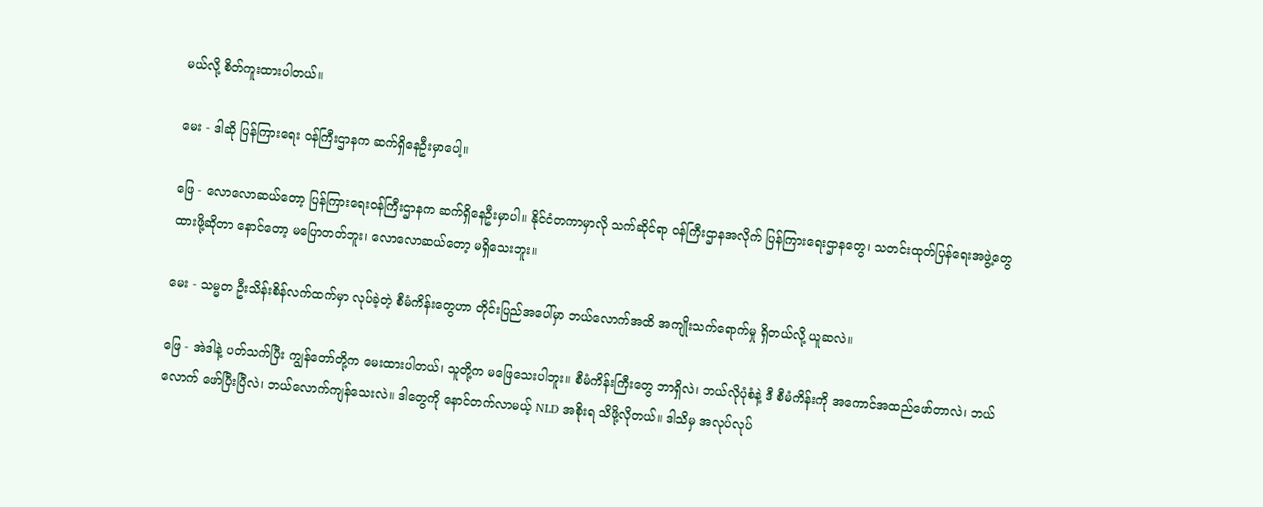မယ်လို့ စိတ်ကူးထားပါတယ်။

မေး - ဒါဆို ပြန်ကြားရေး ဝန်ကြီးဌာနက ဆက်ရှိနေဦးမှာပေါ့။

ဖြေ - လောလောဆယ်တော့ ပြန်ကြားရေးဝန်ကြီးဌာနက ဆက်ရှိနေဦးမှာပါ။ နိုင်ငံတကာမှာလို သက်ဆိုင်ရာ ဝန်ကြီးဌာနအလိုက် ပြန်ကြားရေးဌာနတွေ၊ သတင်းထုတ်ပြန်ရေးအဖွဲ့တွေ ထားဖို့ဆိုတာ နောင်တော့ မပြောတတ်ဘူး၊ လောလောဆယ်တော့ မရှိသေးဘူး။

မေး - သမ္မတ ဦးသိန်းစိန်လက်ထက်မှာ လုပ်ခဲ့တဲ့ စီမံကိန်းတွေဟာ တိုင်းပြည်အပေါ်မှာ ဘယ်လောက်အထိ အကျိုးသက်ရောက်မှု ရှိတယ်လို့ ယူဆလဲ။

ဖြေ - အဲဒါနဲ့ ပတ်သက်ပြီး ကျွန်တော်တို့က မေးထားပါတယ်၊ သူတို့က မဖြေသေးပါဘူး။ စီမံကိန်းကြီးတွေ ဘာရှိလဲ၊ ဘယ်လိုပုံစံနဲ့ ဒီ စီမံကိန်းကို အကောင်အထည်ဖော်တာလဲ၊ ဘယ်လောက် ဖော်ပြီးပြီလဲ၊ ဘယ်လောက်ကျန်သေးလဲ။ ဒါတွေကို နောင်တက်လာမယ့် NLD အစိုးရ သိဖို့လိုတယ်။ ဒါသိမှ အလုပ်လုပ်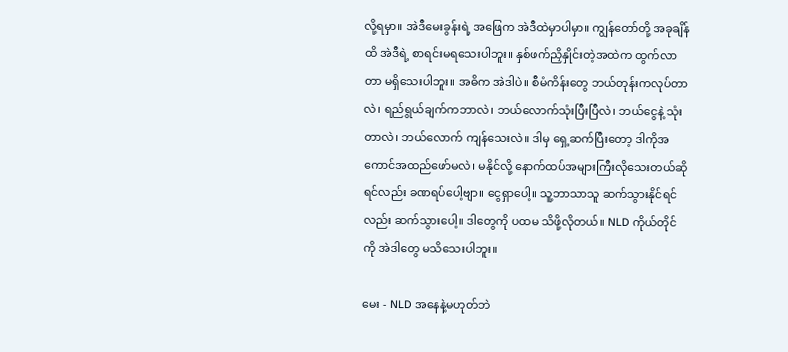လို့ရမှာ။ အဲဒီမေးခွန်းရဲ့ အဖြေက အဲဒီထဲမှာပါမှာ။ ကျွန်တော်တို့ အခုချိန်ထိ အဲဒီရဲ့ စာရင်းမရသေးပါဘူး။ နှစ်ဖက်ညှိနှိုင်းတဲ့အထဲက ထွက်လာတာ မရှိသေးပါဘူး။ အဓိက အဲဒါပဲ။ စီမံကိန်းတွေ ဘယ်တုန်းကလုပ်တာလဲ၊ ရည်ရွယ်ချက်ကဘာလဲ၊ ဘယ်လောက်သုံးပြီးပြီလဲ၊ ဘယ်ငွေနဲ့ သုံးတာလဲ၊ ဘယ်လောက် ကျန်သေးလဲ။ ဒါမှ ရှေ့ဆက်ပြီးတော့ ဒါကိုအကောင်အထည်ဖော်မလဲ၊ မနိုင်လို့ နောက်ထပ်အများကြီးလိုသေးတယ်ဆိုရင်လည်း ခဏရပ်ပေါ့ဗျာ။ ငွေရှာပေါ့။ သူ့ဘာသာသူ ဆက်သွားနိုင်ရင်လည်း ဆက်သွားပေါ့။ ဒါတွေကို ပထမ သိဖို့လိုတယ်။ NLD ကိုယ်တိုင်ကို အဲဒါတွေ မသိသေးပါဘူး။

မေး - NLD အနေနဲ့မဟုတ်ဘဲ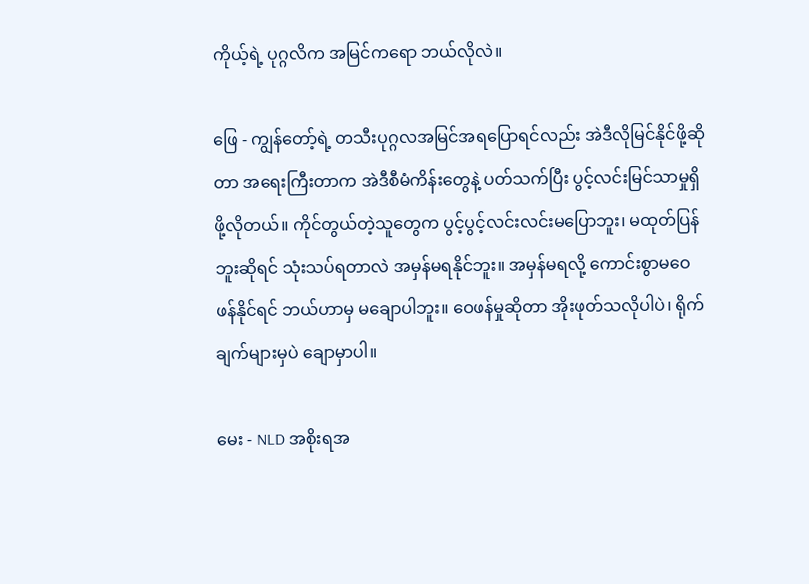ကိုယ့်ရဲ့ ပုဂ္ဂလိက အမြင်ကရော ဘယ်လိုလဲ။

ဖြေ - ကျွန်တော့်ရဲ့ တသီးပုဂ္ဂလအမြင်အရပြောရင်လည်း အဲဒီလိုမြင်နိုင်ဖို့ဆိုတာ အရေးကြီးတာက အဲဒီစီမံကိန်းတွေနဲ့ ပတ်သက်ပြီး ပွင့်လင်းမြင်သာမှုရှိဖို့လိုတယ်။ ကိုင်တွယ်တဲ့သူတွေက ပွင့်ပွင့်လင်းလင်းမပြောဘူး၊ မထုတ်ပြန်ဘူးဆိုရင် သုံးသပ်ရတာလဲ အမှန်မရနိုင်ဘူး။ အမှန်မရလို့ ကောင်းစွာမဝေဖန်နိုင်ရင် ဘယ်ဟာမှ မချောပါဘူး။ ဝေဖန်မှုဆိုတာ အိုးဖုတ်သလိုပါပဲ၊ ရိုက်ချက်များမှပဲ ချောမှာပါ။

မေး - NLD အစိုးရအ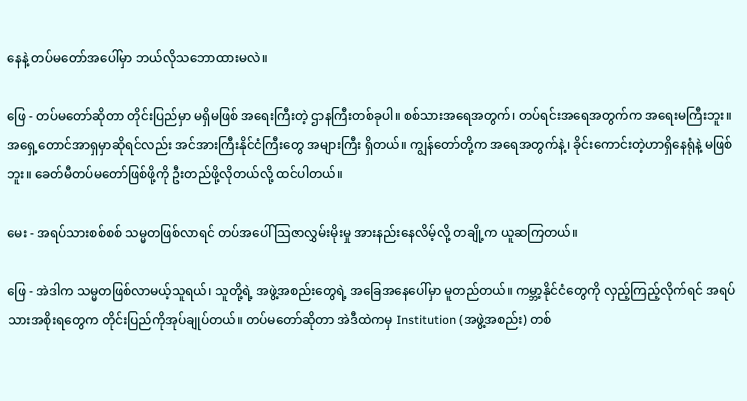နေနဲ့ တပ်မတော်အပေါ်မှာ ဘယ်လိုသဘောထားမလဲ။

ဖြေ - တပ်မတော်ဆိုတာ တိုင်းပြည်မှာ မရှိမဖြစ် အရေးကြီးတဲ့ ဌာနကြီးတစ်ခုပါ။ စစ်သားအရေအတွက်၊ တပ်ရင်းအရေအတွက်က အရေးမကြီးဘူး။ အရှေ့တောင်အာရှမှာဆိုရင်လည်း အင်အားကြီးနိုင်ငံကြီးတွေ အများကြီး ရှိတယ်။ ကျွန်တော်တို့က အရေအတွက်နဲ့၊ ခိုင်းကောင်းတဲ့ဟာရှိနေရုံနဲ့ မဖြစ်ဘူး။ ခေတ်မီတပ်မတော်ဖြစ်ဖို့ကို ဦးတည်ဖို့လိုတယ်လို့ ထင်ပါတယ်။

မေး - အရပ်သားစစ်စစ် သမ္မတဖြစ်လာရင် တပ်အပေါ် သြဇာလွှမ်းမိုးမှု အားနည်းနေလိမ့်လို့ တချို့က ယူဆကြတယ်။

ဖြေ - အဲဒါက သမ္မတဖြစ်လာမယ့်သူရယ်၊ သူတို့ရဲ့ အဖွဲ့အစည်းတွေရဲ့ အခြေအနေပေါ်မှာ မူတည်တယ်။ ကမ္ဘာ့နိုင်ငံတွေကို လှည့်ကြည့်လိုက်ရင် အရပ်သားအစိုးရတွေက တိုင်းပြည်ကိုအုပ်ချုပ်တယ်။ တပ်မတော်ဆိုတာ အဲဒီထဲကမှ Institution (အဖွဲ့အစည်း) တစ်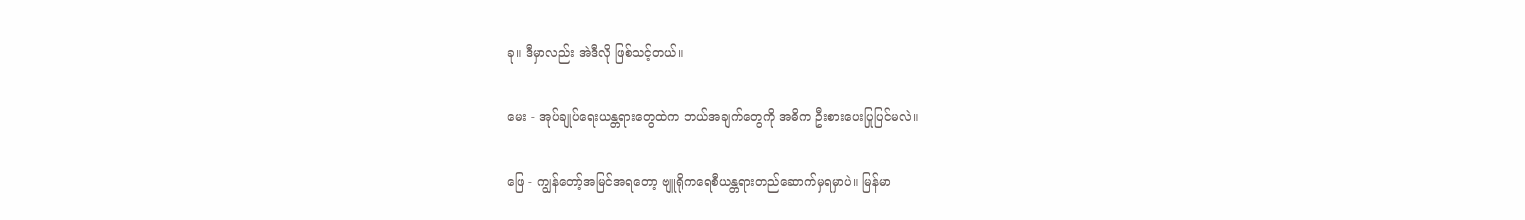ခု။ ဒီမှာလည်း အဲဒီလို ဖြစ်သင့်တယ်။

မေး - အုပ်ချုပ်ရေးယန္တရားတွေထဲက ဘယ်အချက်တွေကို အဓိက ဦးစားပေးပြုပြင်မလဲ။

ဖြေ - ကျွန်တော့်အမြင်အရတော့ ဗျူရိုကရေစီယန္တရားတည်ဆောက်မှရမှာပဲ။ မြန်မာ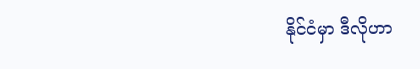နိုင်ငံမှာ ဒီလိုဟာ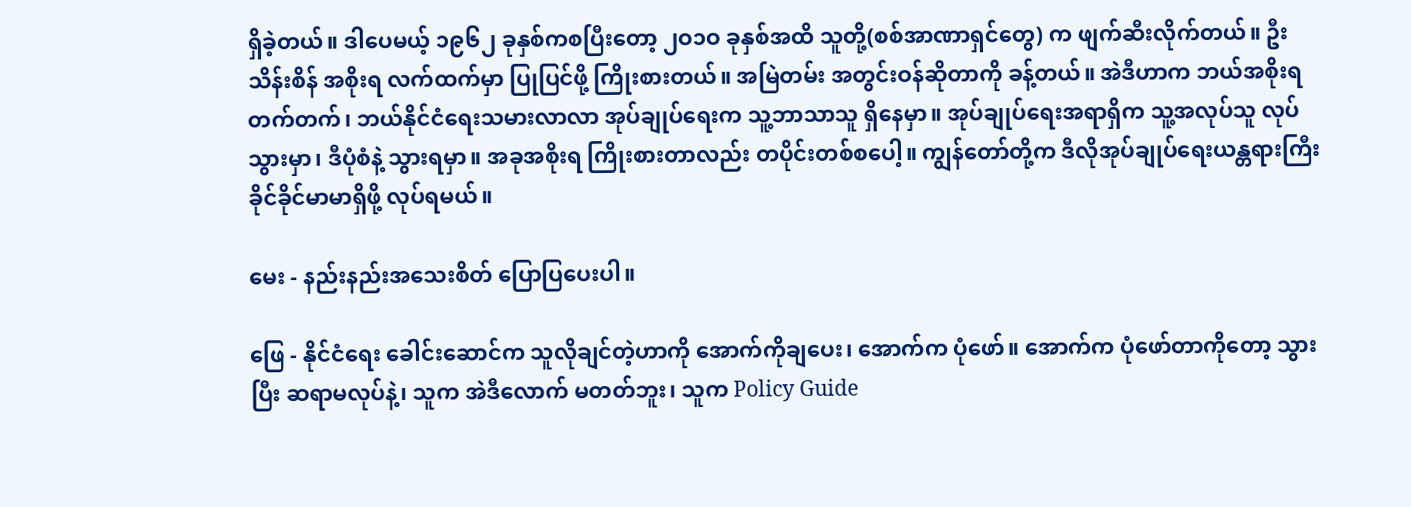ရှိခဲ့တယ်။ ဒါပေမယ့် ၁၉၆၂ ခုနှစ်ကစပြီးတော့ ၂ဝ၁ဝ ခုနှစ်အထိ သူတို့(စစ်အာဏာရှင်တွေ) က ဖျက်ဆီးလိုက်တယ်။ ဦးသိန်းစိန် အစိုးရ လက်ထက်မှာ ပြုပြင်ဖို့ ကြိုးစားတယ်။ အမြဲတမ်း အတွင်းဝန်ဆိုတာကို ခန့်တယ်။ အဲဒီဟာက ဘယ်အစိုးရတက်တက်၊ ဘယ်နိုင်ငံရေးသမားလာလာ အုပ်ချုပ်ရေးက သူ့ဘာသာသူ ရှိနေမှာ။ အုပ်ချုပ်ရေးအရာရှိက သူ့အလုပ်သူ လုပ်သွားမှာ၊ ဒီပုံစံနဲ့ သွားရမှာ။ အခုအစိုးရ ကြိုးစားတာလည်း တပိုင်းတစ်စပေါ့။ ကျွန်တော်တို့က ဒီလိုအုပ်ချုပ်ရေးယန္တရားကြီး ခိုင်ခိုင်မာမာရှိဖို့ လုပ်ရမယ်။

မေး - နည်းနည်းအသေးစိတ် ပြောပြပေးပါ။

ဖြေ - နိုင်ငံရေး ခေါင်းဆောင်က သူလိုချင်တဲ့ဟာကို အောက်ကိုချပေး၊ အောက်က ပုံဖော်။ အောက်က ပုံဖော်တာကိုတော့ သွားပြီး ဆရာမလုပ်နဲ့၊ သူက အဲဒီလောက် မတတ်ဘူး၊ သူက Policy Guide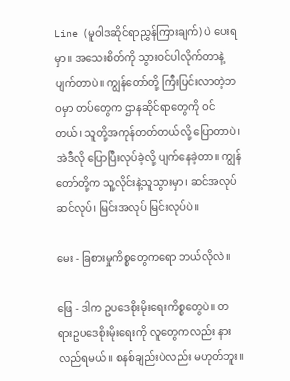Line (မူဝါဒဆိုင်ရာညွှန်ကြားချက်) ပဲ ပေးရမှာ။ အသေးစိတ်ကို သွားဝင်ပါလိုက်တာနဲ့ ပျက်တာပဲ။ ကျွန်တော်တို့ ကြီးပြင်းလာတဲ့ဘဝမှာ တပ်တွေက ဌာနဆိုင်ရာတွေကို ဝင်တယ်၊ သူတို့အကုန်တတ်တယ်လို့ ပြောတာပဲ၊ အဲဒီလို ပြောပြီးလုပ်ခဲ့လို့ ပျက်နေခဲ့တာ။ ကျွန်တော်တို့က သူ့လိုင်းနဲ့သူသွားမှာ၊ ဆင်အလုပ် ဆင်လုပ်၊ မြင်းအလုပ် မြင်းလုပ်ပဲ။

မေး - ခြစားမှုကိစ္စတွေကရော ဘယ်လိုလဲ။

ဖြေ - ဒါက ဥပဒေစိုးမိုးရေးကိစ္စတွေပဲ။ တရားဥပဒေစိုးမိုးရေးကို လူတွေကလည်း နားလည်ရမယ်။ စနစ်ချည်းပဲလည်း မဟုတ်ဘူး။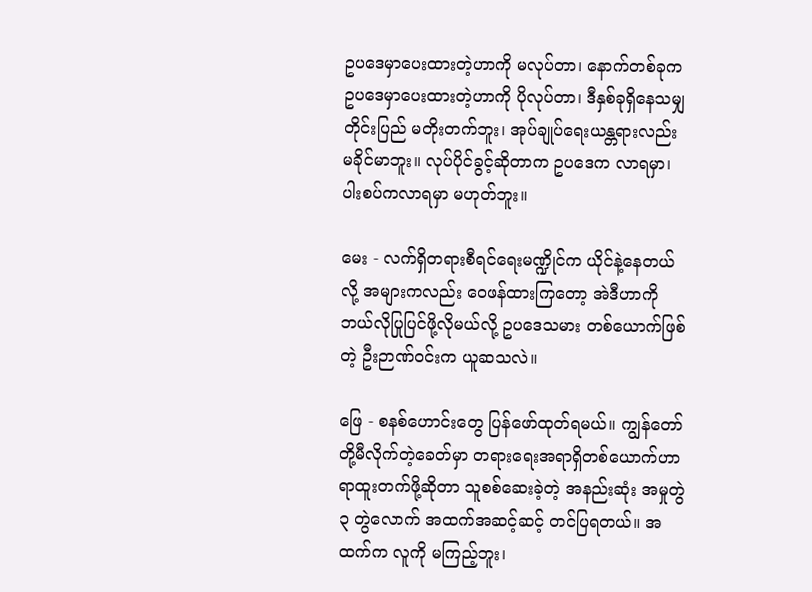ဥပဒေမှာပေးထားတဲ့ဟာကို မလုပ်တာ၊ နောက်တစ်ခုက ဥပဒေမှာပေးထားတဲ့ဟာကို ပိုလုပ်တာ၊ ဒီနှစ်ခုရှိနေသမျှ တိုင်းပြည် မတိုးတက်ဘူး၊ အုပ်ချုပ်ရေးယန္တရားလည်း မခိုင်မာဘူး။ လုပ်ပိုင်ခွင့်ဆိုတာက ဥပဒေက လာရမှာ၊ ပါးစပ်ကလာရမှာ မဟုတ်ဘူး။

မေး - လက်ရှိတရားစီရင်ရေးမဏ္ဍိုင်က ယိုင်နဲ့နေတယ်လို့ အများကလည်း ဝေဖန်ထားကြတော့ အဲဒီဟာကို ဘယ်လိုပြုပြင်ဖို့လိုမယ်လို့ ဥပဒေသမား တစ်ယောက်ဖြစ်တဲ့ ဦးဉာဏ်ဝင်းက ယူဆသလဲ။

ဖြေ - စနစ်ဟောင်းတွေ ပြန်ဖော်ထုတ်ရမယ်။ ကျွန်တော်တို့မီလိုက်တဲ့ခေတ်မှာ တရားရေးအရာရှိတစ်ယောက်ဟာ ရာထူးတက်ဖို့ဆိုတာ သူစစ်ဆေးခဲ့တဲ့ အနည်းဆုံး အမှုတွဲ ၃ တွဲလောက် အထက်အဆင့်ဆင့် တင်ပြရတယ်။ အထက်က လူကို မကြည့်ဘူး၊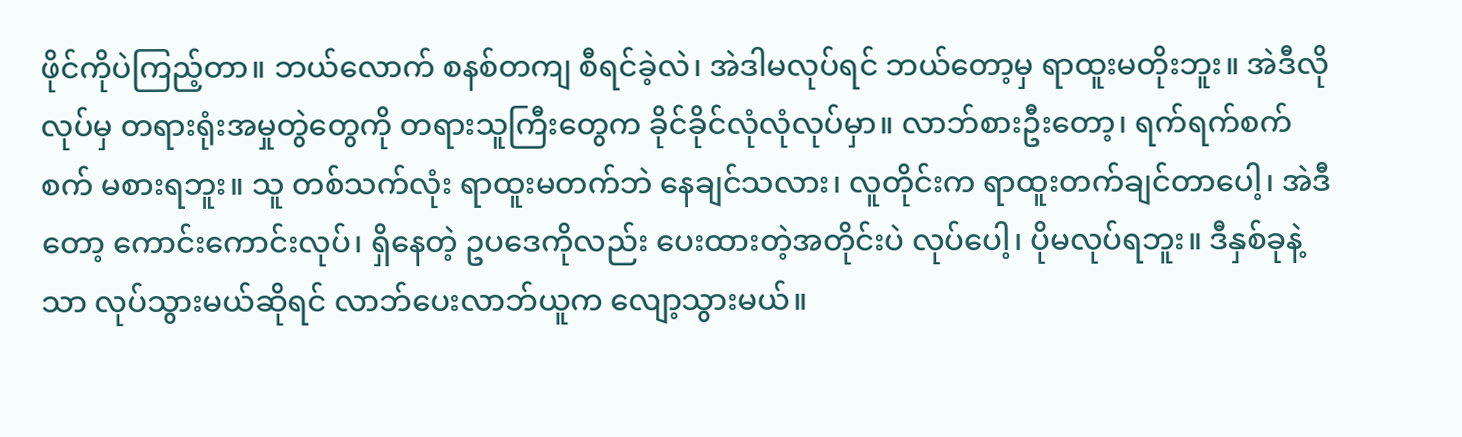ဖိုင်ကိုပဲကြည့်တာ။ ဘယ်လောက် စနစ်တကျ စီရင်ခဲ့လဲ၊ အဲဒါမလုပ်ရင် ဘယ်တော့မှ ရာထူးမတိုးဘူး။ အဲဒီလိုလုပ်မှ တရားရုံးအမှုတွဲတွေကို တရားသူကြီးတွေက ခိုင်ခိုင်လုံလုံလုပ်မှာ။ လာဘ်စားဦးတော့၊ ရက်ရက်စက်စက် မစားရဘူး။ သူ တစ်သက်လုံး ရာထူးမတက်ဘဲ နေချင်သလား၊ လူတိုင်းက ရာထူးတက်ချင်တာပေါ့၊ အဲဒီတော့ ကောင်းကောင်းလုပ်၊ ရှိနေတဲ့ ဥပဒေကိုလည်း ပေးထားတဲ့အတိုင်းပဲ လုပ်ပေါ့၊ ပိုမလုပ်ရဘူး။ ဒီနှစ်ခုနဲ့သာ လုပ်သွားမယ်ဆိုရင် လာဘ်ပေးလာဘ်ယူက လျော့သွားမယ်။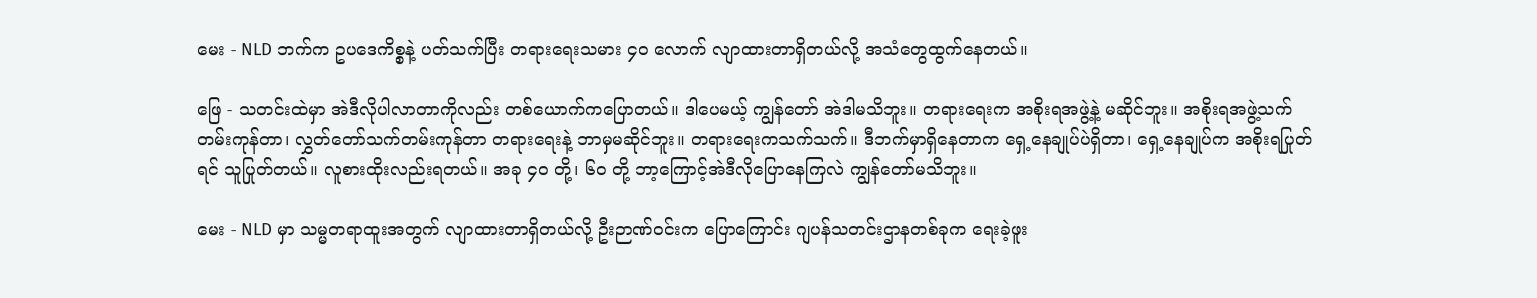မေး - NLD ဘက်က ဥပဒေကိစ္စနဲ့ ပတ်သက်ပြီး တရားရေးသမား ၄ဝ လောက် လျာထားတာရှိတယ်လို့ အသံတွေထွက်နေတယ်။

ဖြေ - သတင်းထဲမှာ အဲဒီလိုပါလာတာကိုလည်း တစ်ယောက်ကပြောတယ်။ ဒါပေမယ့် ကျွန်တော် အဲဒါမသိဘူး။ တရားရေးက အစိုးရအဖွဲ့နဲ့ မဆိုင်ဘူး။ အစိုးရအဖွဲ့သက်တမ်းကုန်တာ၊ လွှတ်တော်သက်တမ်းကုန်တာ တရားရေးနဲ့ ဘာမှမဆိုင်ဘူး။ တရားရေးကသက်သက်။ ဒီဘက်မှာရှိနေတာက ရှေ့နေချုပ်ပဲရှိတာ၊ ရှေ့နေချုပ်က အစိုးရပြုတ်ရင် သူပြုတ်တယ်။ လူစားထိုးလည်းရတယ်။ အခု ၄ဝ တို့၊ ၆ဝ တို့ ဘာ့ကြောင့်အဲဒီလိုပြောနေကြလဲ ကျွန်တော်မသိဘူး။

မေး - NLD မှာ သမ္မတရာထူးအတွက် လျာထားတာရှိတယ်လို့ ဦးဉာဏ်ဝင်းက ပြောကြောင်း ဂျပန်သတင်းဌာနတစ်ခုက ရေးခဲ့ဖူး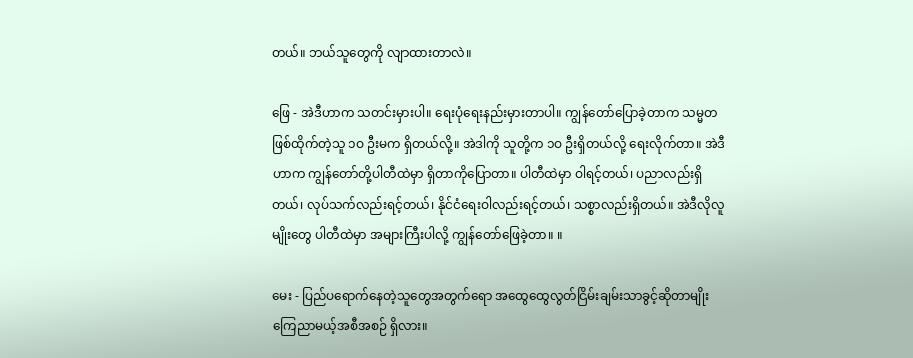တယ်။ ဘယ်သူတွေကို လျာထားတာလဲ။

ဖြေ - အဲဒီဟာက သတင်းမှားပါ။ ရေးပုံရေးနည်းမှားတာပါ။ ကျွန်တော်ပြောခဲ့တာက သမ္မတ ဖြစ်ထိုက်တဲ့သူ ၁ဝ ဦးမက ရှိတယ်လို့။ အဲဒါကို သူတို့က ၁ဝ ဦးရှိတယ်လို့ ရေးလိုက်တာ။ အဲဒီဟာက ကျွန်တော်တို့ပါတီထဲမှာ ရှိတာကိုပြောတာ။ ပါတီထဲမှာ ဝါရင့်တယ်၊ ပညာလည်းရှိတယ်၊ လုပ်သက်လည်းရင့်တယ်၊ နိုင်ငံရေးဝါလည်းရင့်တယ်၊ သစ္စာလည်းရှိတယ်။ အဲဒီလိုလူမျိုးတွေ ပါတီထဲမှာ အများကြီးပါလို့ ကျွန်တော်ဖြေခဲ့တာ။ ။

မေး - ပြည်ပရောက်နေတဲ့သူတွေအတွက်ရော အထွေထွေလွတ်ငြိမ်းချမ်းသာခွင့်ဆိုတာမျိုး ကြေညာမယ့်အစီအစဉ် ရှိလား။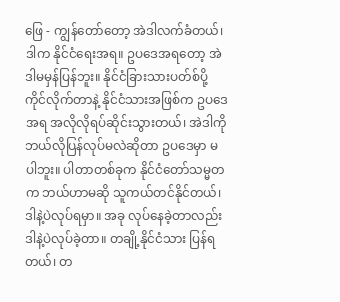ဖြေ - ကျွန်တော်တော့ အဲဒါလက်ခံတယ်၊ ဒါက နိုင်ငံရေးအရ။ ဥပဒေအရတော့ အဲဒါမမှန်ပြန်ဘူး။ နိုင်ငံခြားသားပတ်စ်ပို့ ကိုင်လိုက်တာနဲ့ နိုင်ငံသားအဖြစ်က ဥပဒေအရ အလိုလိုရပ်ဆိုင်းသွားတယ်၊ အဲဒါကို ဘယ်လိုပြန်လုပ်မလဲဆိုတာ ဥပဒေမှာ မပါဘူး။ ပါတာတစ်ခုက နိုင်ငံတော်သမ္မတက ဘယ်ဟာမဆို သူကယ်တင်နိုင်တယ်၊ ဒါနဲ့ပဲလုပ်ရမှာ။ အခု လုပ်နေခဲ့တာလည်း ဒါနဲ့ပဲလုပ်ခဲ့တာ။ တချို့နိုင်ငံသား ပြန်ရတယ်၊ တ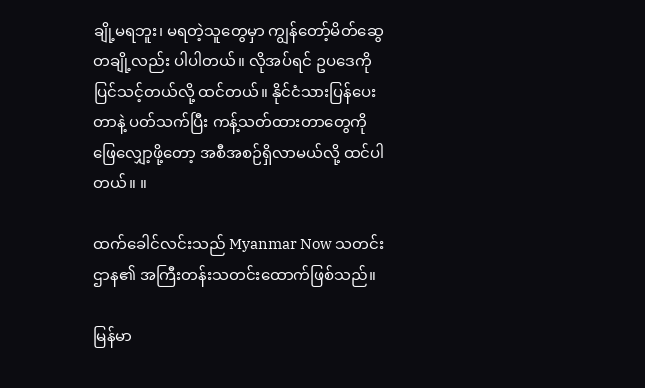ချို့မရဘူး၊ မရတဲ့သူတွေမှာ ကျွန်တော့်မိတ်ဆွေ တချို့လည်း ပါပါတယ်။ လိုအပ်ရင် ဥပဒေကို ပြင်သင့်တယ်လို့ ထင်တယ်။ နိုင်ငံသားပြန်ပေးတာနဲ့ ပတ်သက်ပြီး ကန့်သတ်ထားတာတွေကို ဖြေလျှော့ဖို့တော့ အစီအစဉ်ရှိလာမယ်လို့ ထင်ပါတယ်။ ။

ထက်ခေါင်လင်းသည် Myanmar Now သတင်းဌာန၏ အကြီးတန်းသတင်းထောက်ဖြစ်သည်။

မြန်မာ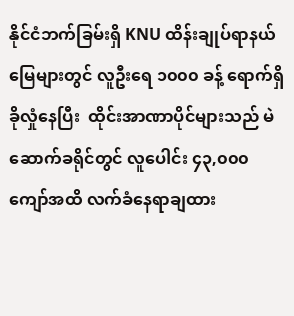နိုင်ငံဘက်ခြမ်းရှိ KNU ထိန်းချုပ်ရာနယ်မြေများတွင် လူဦးရေ ၁၀၀၀ ခန့် ရောက်ရှိခိုလှုံနေပြီး  ထိုင်းအာဏာပိုင်များသည် မဲဆောက်ခရိုင်တွင် လူပေါင်း ၄၃,၀၀၀ ကျော်အထိ လက်ခံနေရာချထား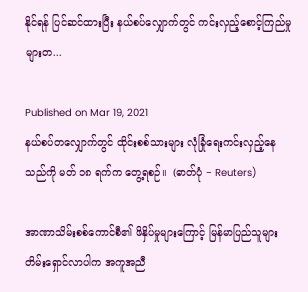နိုင်ရန် ပြင်ဆင်ထားပြီး နယ်စပ်လျှောက်တွင် ကင်းလှည့်စောင့်ကြည်မှုများတ...

Published on Mar 19, 2021
နယ်စပ်တလျှောက်တွင် ထိုင်းစစ်သားများ လုံခြုံရေးကင်းလှည့်နေသည်ကို မတ် ၁၈ ရက်က တွေ့ရစဉ်။  (ဓာတ်ပုံ − Reuters)

အာဏာသိမ်းစစ်ကောင်စီ၏ ဖိနှိပ်မှုများကြောင့် မြန်မာပြည်သူများ တိမ်းရှောင်လာပါက အကူအညီ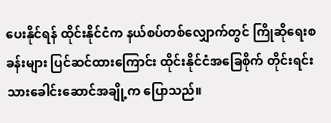ပေးနိုင်ရန် ထိုင်းနိုင်ငံက နယ်စပ်တစ်လျှောက်တွင် ကြိုဆိုရေးစခန်းများ ပြင်ဆင်ထားကြောင်း ထိုင်းနိုင်ငံအခြေစိုက် တိုင်းရင်းသားခေါင်းဆောင်အချို့က ပြောသည်။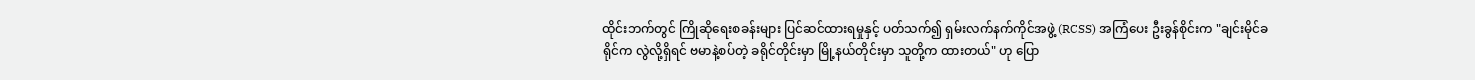ထိုင်းဘက်တွင် ကြိုဆိုရေးစခန်းများ ပြင်ဆင်ထားရမှုနှင့် ပတ်သက်၍ ရှမ်းလက်နက်ကိုင်အဖွဲ့ (RCSS) အကြံပေး ဦးခွန်စိုင်းက "ချင်းမိုင်ခရိုင်က လွဲလို့ရှိရင် ဗမာနဲ့စပ်တဲ့ ခရိုင်တိုင်းမှာ မြို့နယ်တိုင်းမှာ သူတို့က ထားတယ်" ဟု ပြော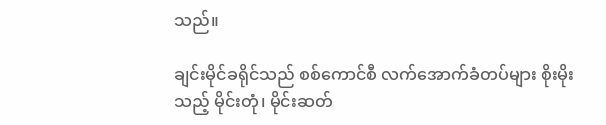သည်။

ချင်းမိုင်ခရိုင်သည် စစ်ကောင်စီ လက်အောက်ခံတပ်များ စိုးမိုးသည့် မိုင်းတုံ၊ မိုင်းဆတ်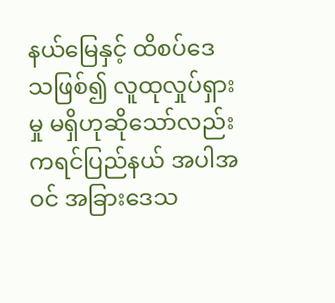နယ်မြေနှင့် ထိစပ်ဒေသဖြစ်၍ လူထုလှုပ်ရှားမှု မရှိဟုဆိုသော်လည်း ကရင်ပြည်နယ် အပါအဝင် အခြားဒေသ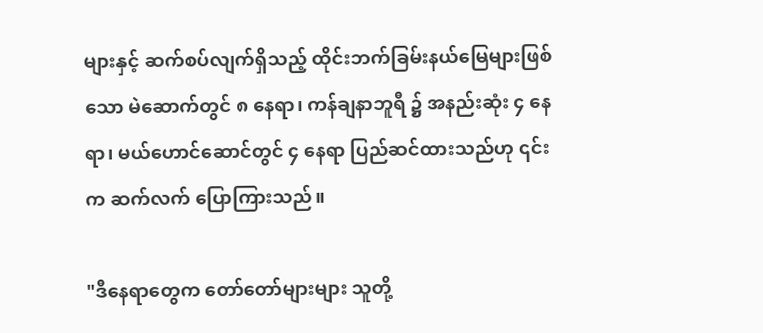များနှင့် ဆက်စပ်လျက်ရှိသည့် ထိုင်းဘက်ခြမ်းနယ်မြေများဖြစ်သော မဲ‌ဆောက်တွင် ၈ နေရာ၊ ကန်ချနာဘူရီ ၌ အနည်းဆုံး ၄ နေရာ၊ မယ်ဟောင်ဆောင်တွင် ၄ နေရာ ပြည်ဆင်ထားသည်ဟု ၎င်းက ဆက်လက် ပြောကြားသည်။

"ဒီနေရာတွေက တော်တော်များများ သူတို့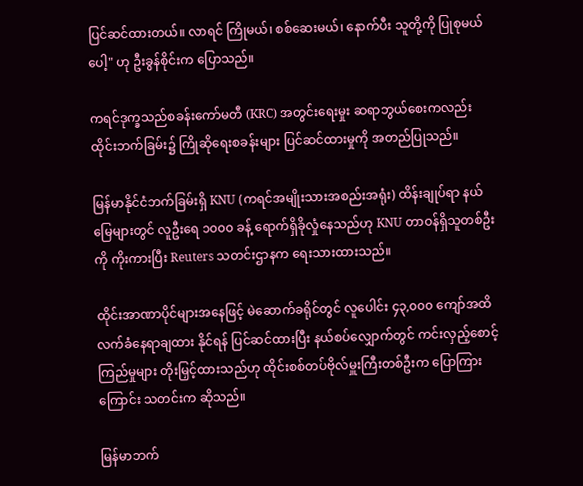ပြင်ဆင်ထားတယ်။ လာရင် ကြိုမယ်၊ စစ်ဆေးမယ်၊ နောက်ပီး သူတို့ကို ပြုစုမယ်ပေါ့" ဟု ဦးခွန်စိုင်းက ပြောသည်။

ကရင်ဒုက္ခသည်စခန်းကော်မတီ (KRC) အတွင်းရေးမှုး ဆရာဘွယ်စေးကလည်း ထိုင်းဘက်ခြမ်း၌ ကြိုဆိုရေးစခန်းများ ပြင်ဆင်ထားမှုကို အတည်ပြုသည်။

မြန်မာနိုင်ငံဘက်ခြမ်းရှိ KNU (ကရင်အမျိုးသားအစည်းအရုံး) ထိန်းချုပ်ရာ နယ်မြေများတွင် လူဦးရေ ၁၀၀၀ ခန့် ရောက်ရှိခိုလှုံနေသည်ဟု KNU တာဝန်ရှိသူတစ်ဦးကို ကိုးကားပြီး Reuters သတင်းဌာနက ရေးသားထားသည်။

ထိုင်းအာဏာပိုင်များအနေဖြင့် မဲဆောက်ခရိုင်တွင် လူပေါင်း ၄၃,၀၀၀ ကျော်အထိ လက်ခံနေရာချထား နိုင်ရန် ပြင်ဆင်ထားပြီး နယ်စပ်လျှောက်တွင် ကင်းလှည့်စောင့်ကြည်မှုများ တိုးမြှင့်ထားသည်ဟု ထိုင်းစစ်တပ်ဗိုလ်မှူးကြီးတစ်ဦးက ပြောကြားကြောင်း သတင်းက ဆိုသည်။

မြန်မာဘက်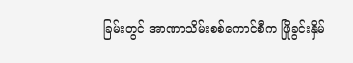ခြမ်းတွင် အာဏာသိမ်းစစ်ကောင်စီက ဖြိုခွင်းနှိမ်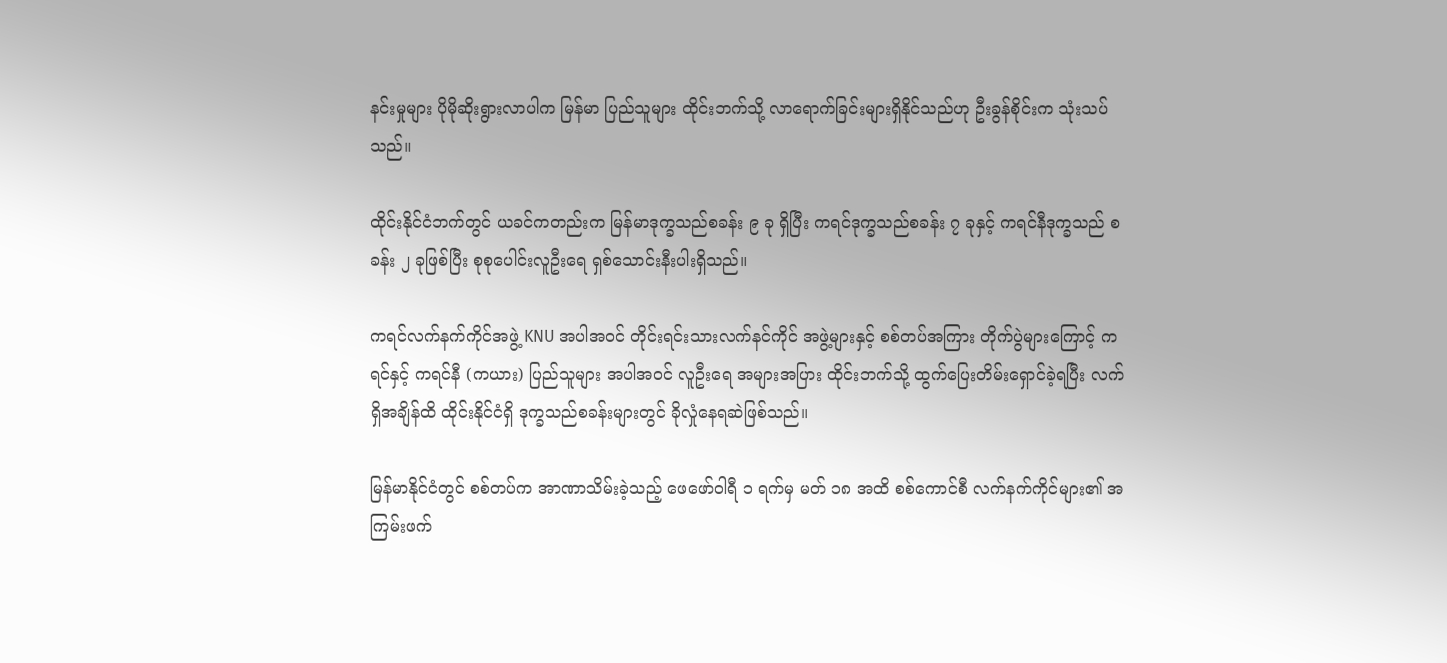နင်းမှုများ ပိုမိုဆိုးရွားလာပါက မြန်မာ ပြည်သူများ ထိုင်းဘက်သို့ လာရောက်ခြင်းများရှိနိုင်သည်ဟု ဦးခွန်စိုင်းက သုံးသပ်သည်။

ထိုင်းနိုင်ငံဘက်တွင် ယခင်ကတည်းက မြန်မာဒုက္ခသည်စခန်း ၉ ခု ရှိပြီး ကရင်ဒုက္ခသည်စခန်း ၇ ခုနှင့် ကရင်နီဒုက္ခသည် စခန်း ၂ ခုဖြစ်ပြီး စုစုပေါင်းလူဦးရေ ရှစ်သောင်းနီးပါးရှိသည်။

ကရင်လက်နက်ကိုင်အဖွဲ့ KNU အပါအဝင် တိုင်းရင်းသားလက်နင်ကိုင် အဖွဲ့များနှင့် စစ်တပ်အကြား တိုက်ပွဲများကြောင့် ကရင်နှင့် ကရင်နီ (ကယား) ပြည်သူများ အပါအဝင် လူဦးရေ အများအပြား ထိုင်းဘက်သို့ ထွက်ပြေးတိမ်းရှောင်ခဲ့ရပြီး လက်ရှိအချိန်ထိ ထိုင်းနိုင်ငံရှိ ဒုက္ခသည်စခန်းများတွင် ခိုလှုံနေရဆဲဖြစ်သည်။

မြန်မာနိုင်ငံတွင် စစ်တပ်က အာဏာသိမ်းခဲ့သည့် ဖေဖော်ဝါရီ ၁ ရက်မှ မတ် ၁၈ အထိ စစ်ကောင်စီ လက်နက်ကိုင်များ၏ အကြမ်းဖက်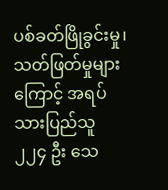ပစ်ခတ်ဖြိုခွင်းမှု၊ သတ်ဖြတ်မှုများကြောင့် အရပ်သားပြည်သူ ၂၂၄ ဦး သေ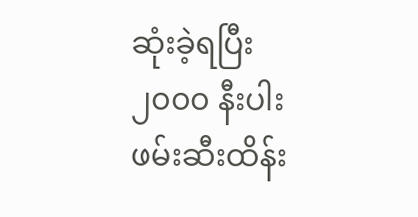ဆုံးခဲ့ရပြီး ၂၀၀၀ နီးပါးဖမ်းဆီးထိန်း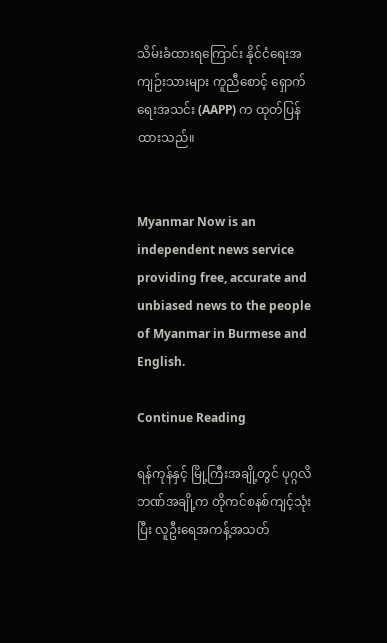သိမ်းခံထားရကြောင်း နိုင်ငံရေးအကျဉ်းသားများ ကူညီစောင့် ရှောက်ရေးအသင်း (AAPP) က ထုတ်ပြန်ထားသည်။


Myanmar Now is an independent news service providing free, accurate and unbiased news to the people of Myanmar in Burmese and English.

Continue Reading

ရန်ကုန်နှင့် မြို့ကြီးအချို့တွင် ပုဂ္ဂလိဘဏ်အချို့က တိုကင်စနစ်ကျင့်သုံးပြီး လူဦးရေအကန့်အသတ်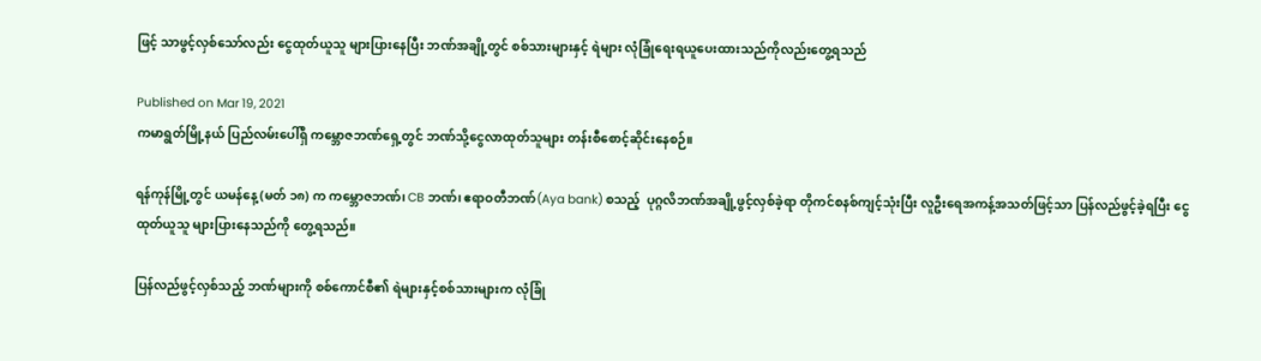ဖြင့် သာဖွင့်လှစ်သော်လည်း ငွေထုတ်ယူသူ များပြားနေပြီး ဘဏ်အချို့တွင် စစ်သားများနှင့် ရဲများ လုံခြုံရေးရယူပေးထားသည်ကိုလည်းတွေ့ရသည်

Published on Mar 19, 2021
ကမာရွတ်မြို့နယ် ပြည်လမ်းပေါ်ရှိ ကမ္ဘောဇဘဏ်ရှေ့တွင် ဘဏ်သို့ငွေလာထုတ်သူများ တန်းစီစောင့်ဆိုင်းနေစဉ်။

ရန်ကုန်မြို့တွင် ယမန်နေ့ (မတ် ၁၈) က ကမ္ဘောဇဘဏ်၊ CB ဘဏ်၊ ဧရာဝတီဘဏ်(Aya bank) စသည့်  ပုဂ္ဂလိဘဏ်အချို့ဖွင့်လှစ်ခဲ့ရာ တိုကင်စနစ်ကျင့်သုံးပြီး လူဦးရေအကန့်အသတ်ဖြင့်သာ ပြန်လည်ဖွင့်ခဲ့ရပြီး ငွေထုတ်ယူသူ များပြားနေသည်ကို တွေ့ရသည်။

ပြန်လည်ဖွင့်လှစ်သည့် ဘဏ်များကို စစ်ကောင်စီ၏ ရဲများနှင့်စစ်သားများက လုံခြုံ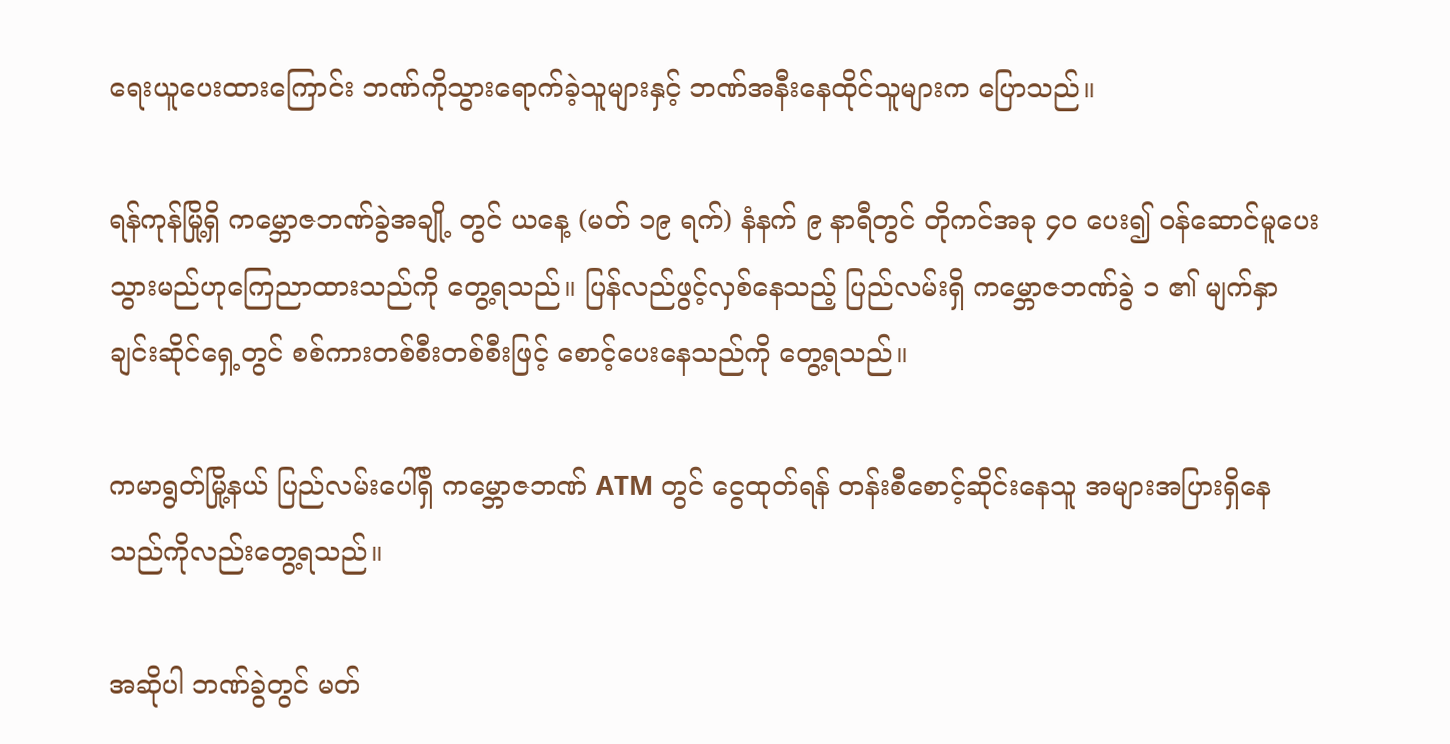ရေးယူပေးထားကြောင်း ဘဏ်ကိုသွားရောက်ခဲ့သူများနှင့် ဘဏ်အနီးနေထိုင်သူများက ပြောသည်။

ရန်ကုန်မြို့ရှိ ကမ္ဘောဇဘဏ်ခွဲအချို့ တွင် ယနေ့ (မတ် ၁၉ ရက်) နံနက် ၉ နာရီတွင် တိုကင်အခု ၄၀ ပေး၍ ဝန်ဆောင်မူပေးသွားမည်ဟုကြေညာထားသည်ကို တွေ့ရသည်။ ပြန်လည်ဖွင့်လှစ်နေသည့် ပြည်လမ်းရှိ ကမ္ဘောဇဘဏ်ခွဲ ၁ ၏ မျက်နှာချင်းဆိုင်ရှေ့တွင် စစ်ကားတစ်စီးတစ်စီးဖြင့် စောင့်ပေးနေသည်ကို တွေ့ရသည်။

ကမာရွတ်မြို့နယ် ပြည်လမ်းပေါ်ရှိ ကမ္ဘောဇဘဏ် ATM တွင် ငွေထုတ်ရန် တန်းစီစောင့်ဆိုင်းနေသူ အများအပြားရှိနေသည်ကိုလည်းတွေ့ရသည်။

အဆိုပါ ဘဏ်ခွဲတွင် မတ်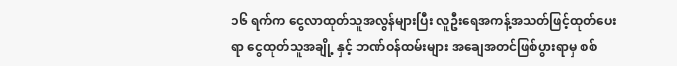၁၆ ရက်က ငွေလာထုတ်သူအလွန်များပြီး လူဦးရေအကန့်အသတ်ဖြင့်ထုတ်ပေးရာ ငွေထုတ်သူအချို့ နှင့် ဘဏ်ဝန်ထမ်းများ အချေအတင်ဖြစ်ပွားရာမှ စစ်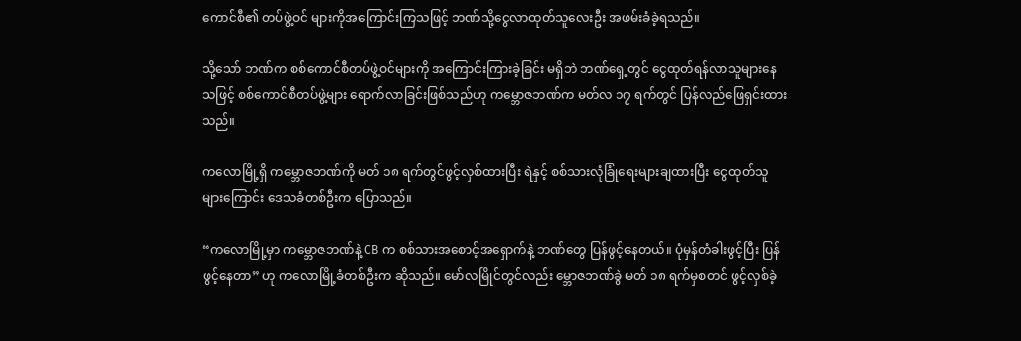ကောင်စီ၏ တပ်ဖွဲ့ဝင် များကိုအကြောင်းကြသဖြင့် ဘဏ်သို့ငွေလာထုတ်သူလေးဦး အဖမ်းခံခဲ့ရသည်။

သို့သော် ဘဏ်က စစ်ကောင်စီတပ်ဖွဲ့ဝင်များကို အကြောင်းကြားခဲ့ခြင်း မရှိဘဲ ဘဏ်ရှေ့တွင် ငွေထုတ်ရန်လာသူများနေသဖြင့် စစ်ကောင်စီတပ်ဖွဲ့များ ရောက်လာခြင်းဖြစ်သည်ဟု ကမ္ဘောဇဘဏ်က မတ်လ ၁၇ ရက်တွင် ပြန်လည်ဖြေရှင်းထားသည်။

ကလောမြို့ရှိ ကမ္ဘောဇဘဏ်ကို မတ် ၁၈ ရက်တွင်ဖွင့်လှစ်ထားပြီး ရဲနှင့် စစ်သားလုံခြုံရေးများချထားပြီး ငွေထုတ်သူများကြောင်း ဒေသခံတစ်ဦးက ပြောသည်။

“ကလောမြို့မှာ ကမ္ဘောဇဘဏ်နဲ့ CB က စစ်သားအစောင့်အရှောက်နဲ့ ဘဏ်တွေ ပြန်ဖွင့်နေတယ်။ ပုံမှန်တံခါးဖွင့်ပြီး ပြန်ဖွင့်နေတာ” ဟု ကလောမြို့ခံတစ်ဦးက ဆိုသည်။ မော်လမြိုင်တွင်လည်း မ္ဘောဇဘဏ်ခွဲ မတ် ၁၈ ရက်မှစတင် ဖွင့်လှစ်ခဲ့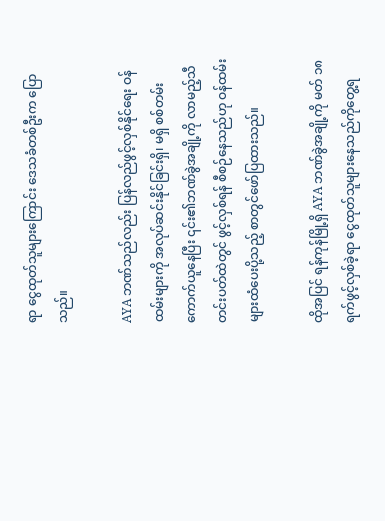ရာ ငွေထုတ်သူများကြောင်း ဒေသခံတစ်ဦးက ပြောသည်။

AYA ဘဏ်သည်လည်း ပြန်လည်ဖွင့်လှစ်နိုင်ရေး ဝန်ထမ်းများကို အလုပ်ဆင်းနိုင်ခြင်းရှိ၊ မရှိ စစ်တမ်းကောက်ယူနေပြီး ၎င်း၏ဘဏ်ခွဲအချို့ကို လာမည့်သီတင်းပတ်ထဲတွင် ဖွင့်လှစ်ရန် စီစဉ်နေသည်ဟု ဝန်ထမ်းများထံပေးပို့သည့် စာတွင်ဖော်ပြထားသည်။

ထိုအပြင် ရန်ကုန်မြို့ရှိ AYA ဘဏ်ခွဲအချို့ကို မတ် ၁၈ ရက်ဖွင့်လှစ်ခဲ့ရာ ငွေထုတ်သူများနေသည်ကိုတွေ့ရ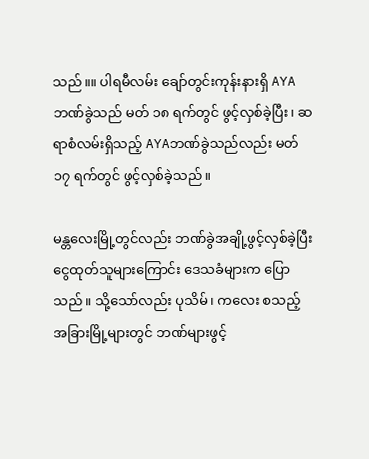သည်။။ ပါရမီလမ်း ချော်တွင်းကုန်းနားရှိ AYA ဘဏ်ခွဲသည် မတ် ၁၈ ရက်တွင် ဖွင့်လှစ်ခဲ့ပြီး၊ ဆရာစံလမ်းရှိသည့် AYAဘဏ်ခွဲသည်လည်း မတ် ၁၇ ရက်တွင် ဖွင့်လှစ်ခဲ့သည်။

မန္တလေးမြို့တွင်လည်း ဘဏ်ခွဲအချို့ဖွင့်လှစ်ခဲ့ပြီး ငွေထုတ်သူများကြောင်း ဒေသခံများက ပြောသည်။ သို့သော်လည်း ပုသိမ်၊ ကလေး စသည့်အခြားမြို့များတွင် ဘဏ်များဖွင့်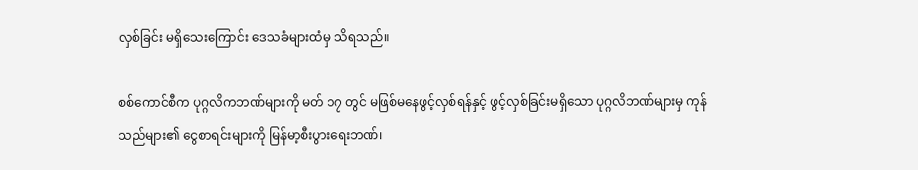လှစ်ခြင်း မရှိသေးကြောင်း ဒေသခံများထံမှ သိရသည်။

စစ်ကောင်စီက ပုဂ္ဂလိကဘဏ်များကို မတ် ၁၇ တွင် မဖြစ်မနေဖွင့်လှစ်ရန်နှင့် ဖွင့်လှစ်ခြင်းမရှိသော ပုဂ္ဂလိဘဏ်များမှ ကုန်သည်များ၏ ငွေစာရင်းများကို မြန်မာ့စီးပွားရေးဘဏ်၊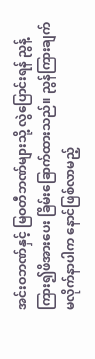အင်းဝဘဏ်နှင့် မြဝတီဘဏ်များသို့ လွဲပြောင်းရန် ညွန့်ကြား၍ဖိအားပေး ခြိမ်းခြောက်ထားသည်။ ညွန်ကြားချက် မလိုက်နာပါက နောင်ဖြစ်လာမည့်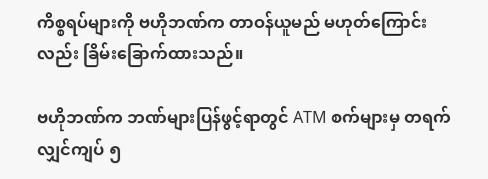ကိစ္စရပ်များကို ဗဟိုဘဏ်က တာဝန်ယူမည် မဟုတ်ကြောင်းလည်း ခြိမ်းခြောက်ထားသည်။

ဗဟိုဘဏ်က ဘဏ်များပြန်ဖွင့်ရာတွင် ATM စက်များမှ တရက်လျှင်ကျပ် ၅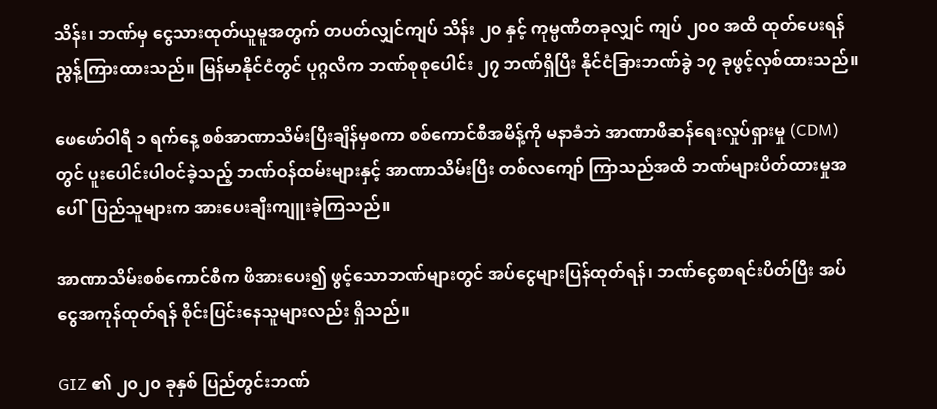သိန်း၊ ဘဏ်မှ ငွေသားထုတ်ယူမူအတွက် တပတ်လျှင်ကျပ် သိန်း ၂၀ နှင့် ကုမ္ပဏီတခုလျှင် ကျပ် ၂၀၀ အထိ ထုတ်ပေးရန် ညွန့်ကြားထားသည်။ မြန်မာနိုင်ငံတွင် ပုဂ္ဂလိက ဘဏ်စုစုပေါင်း ၂၇ ဘဏ်ရှိပြီး နိုင်ငံခြားဘဏ်ခွဲ ၁၇ ခုဖွင့်လှစ်ထားသည်။

ဖေဖော်ဝါရီ ၁ ရက်နေ့ စစ်အာဏာသိမ်းပြီးချိန်မှစကာ စစ်ကောင်စီအမိန့်ကို မနာခံဘဲ အာဏာဖီဆန်ရေးလှုပ်ရှားမှု (CDM) တွင် ပူးပေါင်းပါဝင်ခဲ့သည့် ဘဏ်ဝန်ထမ်းများနှင့် အာဏာသိမ်းပြီး တစ်လကျော် ကြာသည်အထိ ဘဏ်များပိတ်ထားမှုအပေါ်  ပြည်သူများက အားပေးချီးကျူးခဲ့ကြသည်။

အာဏာသိမ်းစစ်ကောင်စီက ဖိအားပေး၍ ဖွင့်သောဘဏ်များတွင် အပ်ငွေများပြန်ထုတ်ရန်၊ ဘဏ်ငွေစာရင်းပိတ်ပြီး အပ်ငွေအကုန်ထုတ်ရန် စိုင်းပြင်းနေသူများလည်း ရှိသည်။

GIZ ၏ ၂၀၂၀ ခုနှစ် ပြည်တွင်းဘဏ်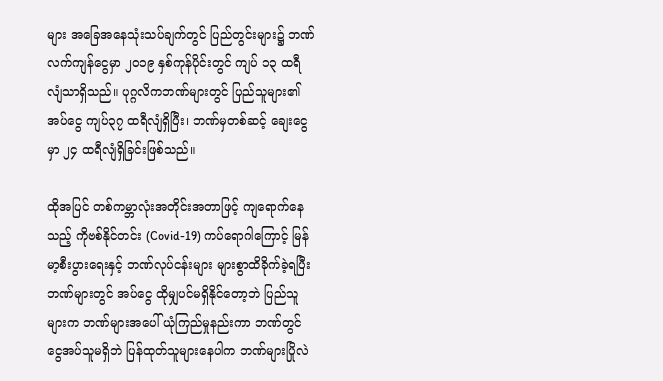များ အခြေအနေသုံးသပ်ချက်တွင် ပြည်တွင်းများ၌ ဘဏ်လက်ကျန်ငွေမှာ ၂၀၁၉ နှစ်ကုန်ပိုင်းတွင် ကျပ် ၁၃ ထရီလျံသာရှိသည်။ ပုဂ္ဂလိကဘဏ်များတွင် ပြည်သူများ၏ အပ်ငွေ ကျပ်၃၇ ထရီလျံရှိပြီး၊ ဘဏ်မှတစ်ဆင့် ချေးငွေမှာ ၂၄ ထရီလျံရှိခြင်းဖြစ်သည်။

ထိုအပြင် တစ်ကမ္ဘာလုံးအတိုင်းအတာဖြင့် ကျရောက်နေသည့် ကိုဗစ်နိုင်တင်း (Covid-19) ကပ်ရောဂါကြောင့် မြန်မာ့စီးပွားရေးနှင့် ဘဏ်လုပ်ငန်းများ များစွာထိခိုက်ခဲ့ရပြီး ဘဏ်များတွင် အပ်ငွေ ထိုမျှပင်မရှိနိုင်တော့ဘဲ ပြည်သူများက ဘဏ်များအပေါ် ယုံကြည်မှုနည်းကာ ဘဏ်တွင်ငွေအပ်သူမရှိဘဲ ပြန်ထုတ်သူများနေပါက ဘဏ်များပြိုလဲ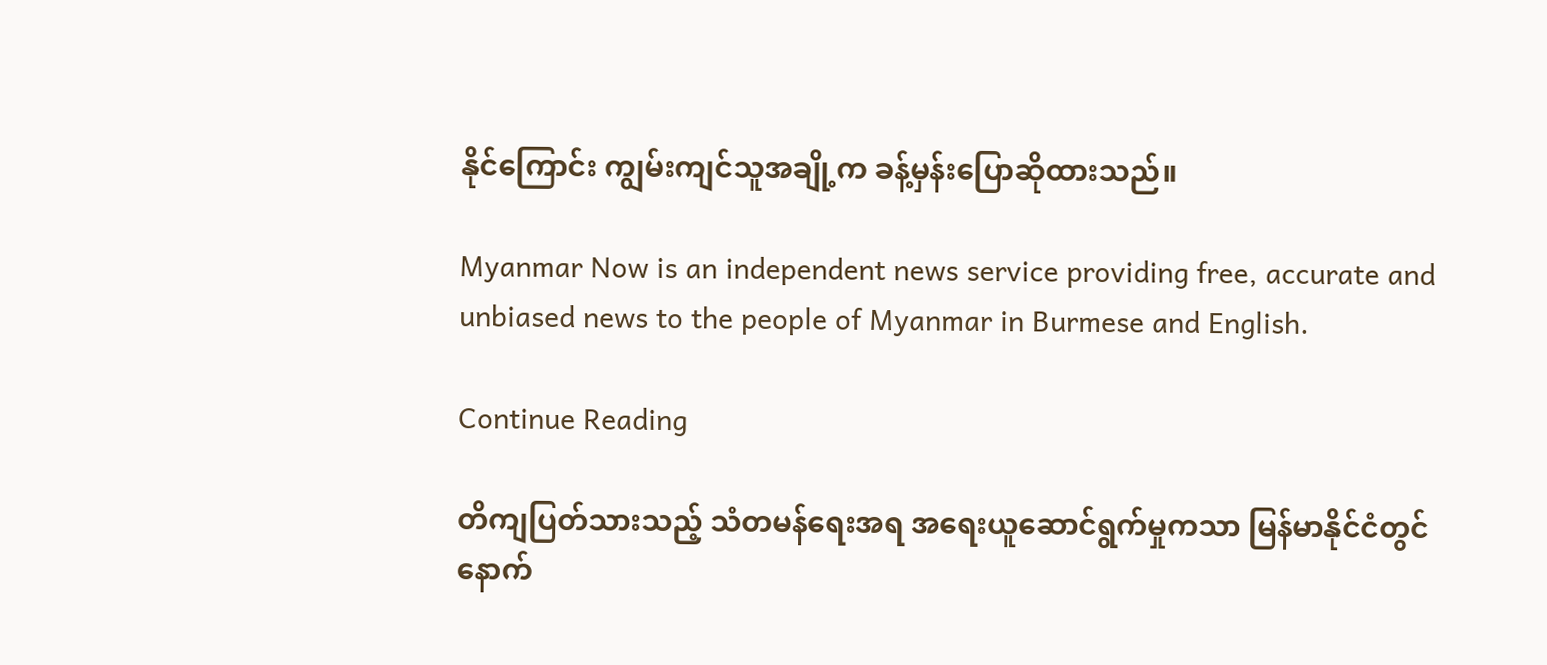နိုင်ကြောင်း ကျွမ်းကျင်သူအချို့က ခန့်မှန်းပြောဆိုထားသည်။

Myanmar Now is an independent news service providing free, accurate and unbiased news to the people of Myanmar in Burmese and English.

Continue Reading

တိကျပြတ်သားသည့် သံတမန်ရေးအရ အရေးယူဆောင်ရွက်မှုကသာ မြန်မာနိုင်ငံတွင် နောက်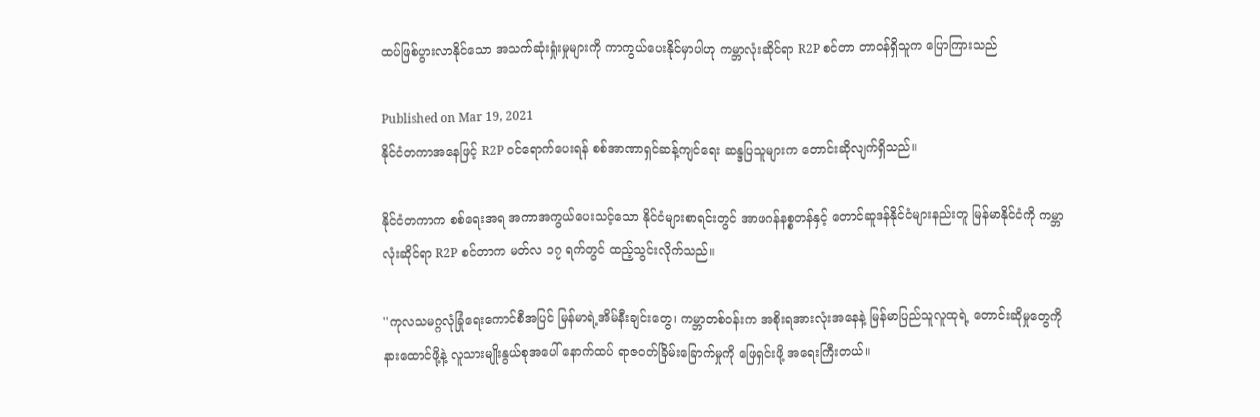ထပ်ဖြစ်ပွားလာနိုင်သော အသက်ဆုံးရှုံးမှုများကို ကာကွယ်ပေးနိုင်မှာပါဟု ကမ္ဘာလုံးဆိုင်ရာ R2P စင်တာ တာဝန်ရှိသူက ပြောကြားသည်

Published on Mar 19, 2021
နိုင်ငံတကာအနေဖြင့် R2P ဝင်ရောက်ပေးရန် စစ်အာဏာရှင်ဆန့်ကျင်ရေး ဆန္ဒပြသူများက တောင်းဆိုလျက်ရှိသည်။

နိုင်ငံတကာက စစ်ရေးအရ အကာအကွယ်ပေးသင့်သော နိုင်ငံများစာရင်းတွင် အာဖဂန်နစ္စတန်နှင့် တောင်ဆူဒန်နိုင်ငံများနည်းတူ မြန်မာနိုင်ငံကို ကမ္ဘာလုံးဆိုင်ရာ R2P စင်တာက မတ်လ ၁၇ ရက်တွင် ထည့်သွင်းလိုက်သည်။

''ကုလသမဂ္ဂလုံခြုံရေးကောင်စီအပြင် မြန်မာရဲ့အိမ်နီးချင်းတွေ၊ ကမ္ဘာတစ်ဝန်းက အစိုးရအားလုံးအနေနဲ့ မြန်မာပြည်သူလူထုရဲ့ တောင်းဆိုမှုတွေကို နားထောင်ဖို့နဲ့ လူသားမျိုးနွယ်စုအပေါ် နောက်ထပ် ရာဇဝတ်ခြိမ်းခြောက်မှုကို ဖြေရှင်းဖို့ အရေးကြီးတယ်။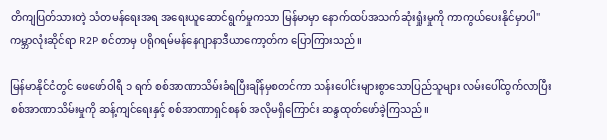တိကျပြတ်သားတဲ့ သံတမန်ရေးအရ အရေးယူဆောင်ရွက်မှုကသာ မြန်မာမှာ နောက်ထပ်အသက်ဆုံးရှုံးမှုကို ကာကွယ်ပေးနိုင်မှာပါ'' ကမ္ဘာလုံးဆိုင်ရာ R2P စင်တာမှ ပရိုဂရမ်မန်နေဂျာနာဒီယာကော့တ်က ပြောကြားသည်။

မြန်မာနိုင်ငံတွင် ဖေဖော်ဝါရီ ၁ ရက် စစ်အာဏာသိမ်းခံရပြီးချိန်မှစတင်ကာ သန်းပေါင်းများစွာသောပြည်သူများ လမ်းပေါ်ထွက်လာပြီး စစ်အာဏာသိမ်းမှုကို ဆန့်ကျင်ရေးနှင့် စစ်အာဏာရှင်စနစ် အလိုမရှိကြောင်း ဆန္ဒထုတ်ဖော်ခဲ့ကြသည်။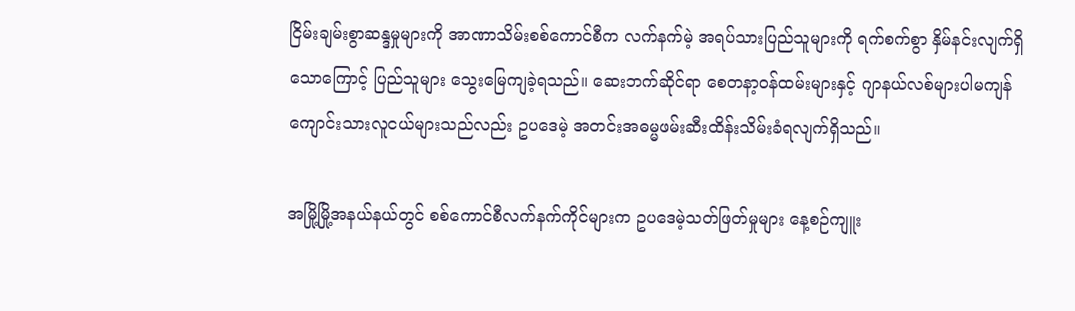ငြိမ်းချမ်းစွာဆန္ဒမှုများကို အာဏာသိမ်းစစ်ကောင်စီက လက်နက်မဲ့ အရပ်သားပြည်သူများကို ရက်စက်စွာ နှိမ်နင်းလျက်ရှိသောကြောင့် ပြည်သူများ သွေးမြေကျခဲ့ရသည်။ ဆေးဘက်ဆိုင်ရာ စေတနာ့ဝန်ထမ်းများနှင့် ဂျာနယ်လစ်များပါမကျန် ကျောင်းသားလူငယ်များသည်လည်း ဥပဒေမဲ့ အတင်းအဓမ္မဖမ်းဆီးထိန်းသိမ်းခံရလျက်ရှိသည်။

အမြို့မြို့အနယ်နယ်တွင် စစ်ကောင်စီလက်နက်ကိုင်များက ဥပဒေမဲ့သတ်ဖြတ်မှုများ နေ့စဉ်ကျူး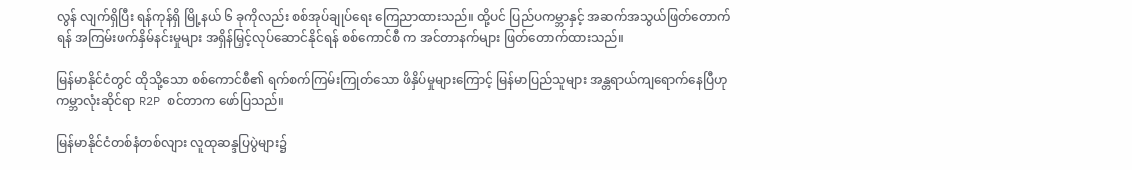လွန် လျက်ရှိပြီး ရန်ကုန်ရှိ မြို့နယ် ၆ ခုကိုလည်း စစ်အုပ်ချုပ်ရေး ကြေညာထားသည်။ ထို့ပင် ပြည်ပကမ္ဘာနှင့် အဆက်အသွယ်ဖြတ်တောက်ရန် အကြမ်းဖက်နှိမ်နင်းမှုများ အရှိန်မြှင့်လုပ်ဆောင်နိုင်ရန် စစ်ကောင်စီ က အင်တာနက်များ ဖြတ်တောက်ထားသည်။

မြန်မာနိုင်ငံတွင် ထိုသို့သော စစ်ကောင်စီ၏ ရက်စက်ကြမ်းကြုတ်သော ဖိနှိပ်မှုများကြောင့် မြန်မာပြည်သူများ အန္တရာယ်ကျရောက်နေပြီဟု ကမ္ဘာလုံးဆိုင်ရာ R2P စင်တာက ဖော်ပြသည်။

မြန်မာနိုင်ငံတစ်နံတစ်လျား လူထုဆန္ဒပြပွဲများ၌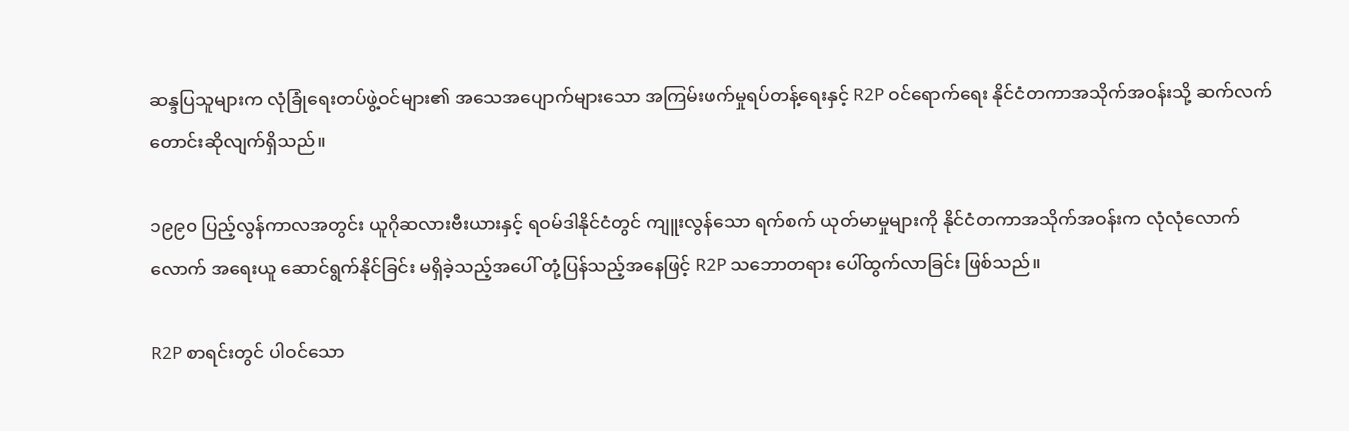ဆန္ဒပြသူများက လုံခြုံရေးတပ်ဖွဲ့ဝင်များ၏ အသေအပျောက်များသော အကြမ်းဖက်မှုရပ်တန့်ရေးနှင့် R2P ဝင်ရောက်ရေး နိုင်ငံတကာအသိုက်အဝန်းသို့ ဆက်လက်တောင်းဆိုလျက်ရှိသည်။

၁၉၉၀ ပြည့်လွန်ကာလအတွင်း ယူဂိုဆလားဗီးယားနှင့် ရဝမ်ဒါနိုင်ငံတွင် ကျူးလွန်သော ရက်စက် ယုတ်မာမှုများကို နိုင်ငံတကာအသိုက်အဝန်းက လုံလုံလောက်လောက် အရေးယူ ဆောင်ရွက်နိုင်ခြင်း မရှိခဲ့သည့်အပေါ် တုံ့ပြန်သည့်အနေဖြင့် R2P သဘောတရား ပေါ်ထွက်လာခြင်း ဖြစ်သည်။

R2P စာရင်းတွင် ပါဝင်သော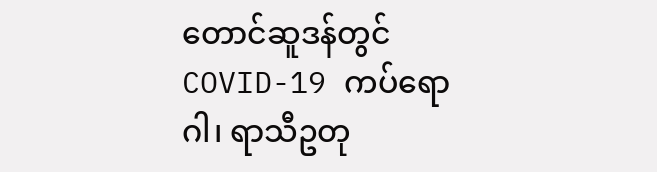တောင်ဆူဒန်တွင် COVID-19 ကပ်ရောဂါ၊ ရာသီဥတု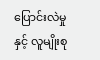ပြောင်းလဲမှုနှင့် လူမျိုးစု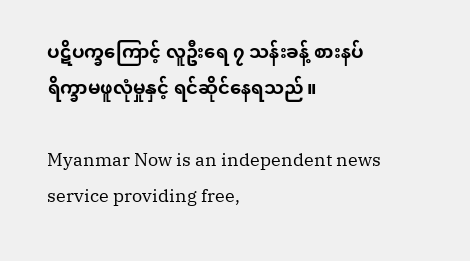ပဋိပက္ခကြောင့် လူဦးရေ ၇ သန်းခန့် စားနပ်ရိက္ခာမဖူလုံမှုနှင့် ရင်ဆိုင်နေရသည်။

Myanmar Now is an independent news service providing free,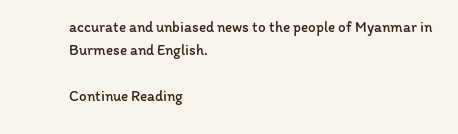accurate and unbiased news to the people of Myanmar in Burmese and English.

Continue Reading